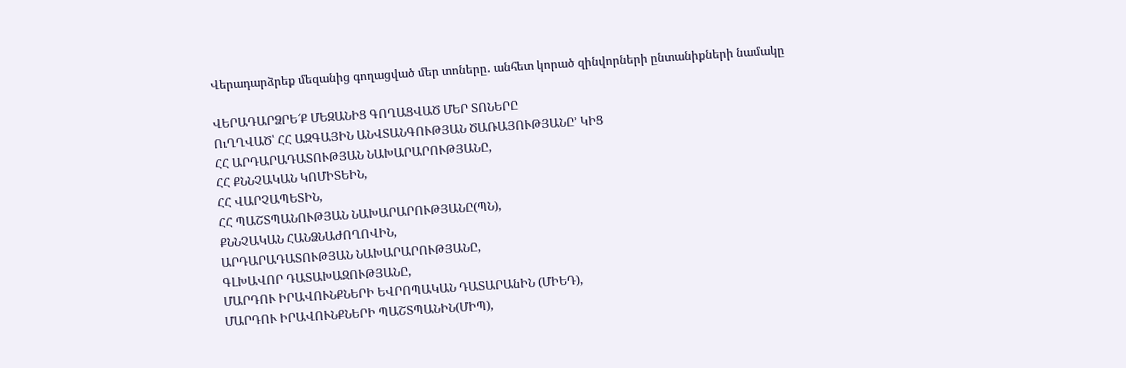Վերադարձրեք մեզանից գողացված մեր տոները․ անհետ կորած զինվորների ընտանիքների նամակը

ՎԵՐԱԴԱՐՁՐԵ՜Ք ՄԵԶԱՆԻՑ ԳՈՂԱՑՎԱԾ ՄԵՐ ՏՈՆԵՐԸ
ՈւՂՂՎԱԾ՝ ՀՀ ԱԶԳԱՅԻՆ ԱՆՎՏԱՆԳՈՒԹՅԱՆ ԾԱՌԱՅՈՒԹՅԱՆԸ’ ԿԻՑ
ՀՀ ԱՐԴԱՐԱԴԱՏՈՒԹՅԱՆ ՆԱԽԱՐԱՐՈՒԹՅԱՆԸ,
ՀՀ ՔՆՆՉԱԿԱՆ ԿՈՄԻՏԵԻՆ,
ՀՀ ՎԱՐՉԱՊԵՏԻՆ,
ՀՀ ՊԱՇՏՊԱՆՈՒԹՅԱՆ ՆԱԽԱՐԱՐՈՒԹՅԱՆԸ(ՊՆ),
ՔՆՆՉԱԿԱՆ ՀԱՆՁՆԱԺՈՂՈՎԻՆ,
ԱՐԴԱՐԱԴԱՏՈՒԹՅԱՆ ՆԱԽԱՐԱՐՈՒԹՅԱՆԸ,
ԳԼԽԱՎՈՐ ԴԱՏԱԽԱԶՈՒԹՅԱՆԸ,
ՄԱՐԴՈՒ ԻՐԱՎՈՒՆՔՆԵՐԻ ԵՎՐՈՊԱԿԱՆ ԴԱՏԱՐԱնԻՆ (ՄԻԵԴ),
ՄԱՐԴՈՒ ԻՐԱՎՈՒՆՔՆԵՐԻ ՊԱՇՏՊԱՆԻՆ(ՄԻՊ),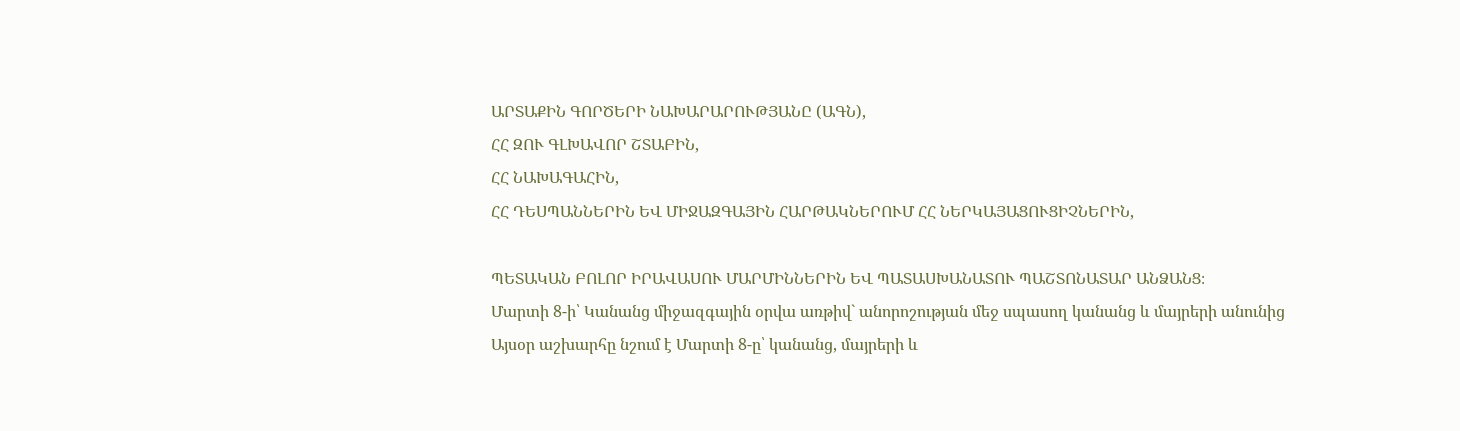ԱՐՏԱՔԻՆ ԳՈՐԾԵՐԻ ՆԱԽԱՐԱՐՈՒԹՅԱՆԸ (ԱԳՆ),
ՀՀ ԶՈՒ ԳԼԽԱՎՈՐ ՇՏԱԲԻՆ,
ՀՀ ՆԱԽԱԳԱՀԻՆ,
ՀՀ ԴԵՍՊԱՆՆԵՐԻՆ ԵՎ ՄԻՋԱԶԳԱՅԻՆ ՀԱՐԹԱԿՆԵՐՈՒՄ ՀՀ ՆԵՐԿԱՅԱՑՈՒՑԻՉՆԵՐԻՆ,

ՊԵՏԱԿԱՆ ԲՈԼՈՐ ԻՐԱՎԱՍՈՒ ՄԱՐՄԻՆՆԵՐԻՆ ԵՎ ՊԱՏԱՍԽԱՆԱՏՈՒ ՊԱՇՏՈՆԱՏԱՐ ԱՆՁԱՆՑ։
Մարտի 8-ի՝ Կանանց միջազգային օրվա առթիվ` անորոշության մեջ սպասող կանանց և մայրերի անունից
Այսօր աշխարհը նշում է Մարտի 8-ը՝ կանանց, մայրերի և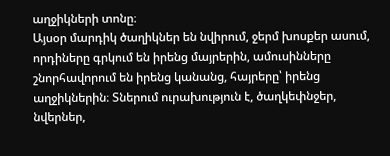աղջիկների տոնը։
Այսօր մարդիկ ծաղիկներ են նվիրում, ջերմ խոսքեր ասում, որդիները գրկում են իրենց մայրերին, ամուսինները շնորհավորում են իրենց կանանց, հայրերը՝ իրենց աղջիկներին։ Տներում ուրախություն է, ծաղկեփնջեր, նվերներ,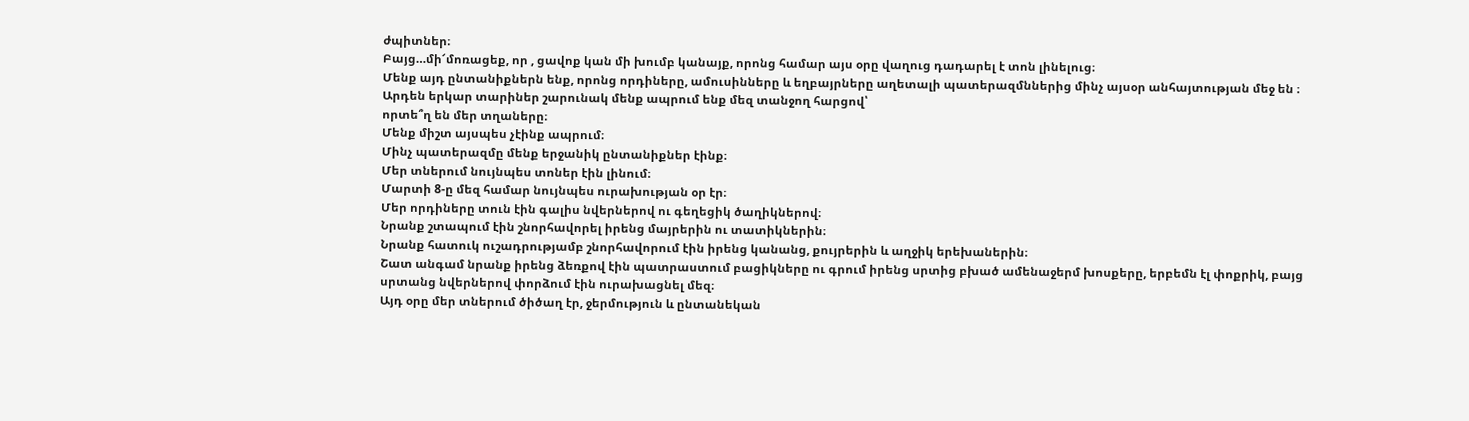ժպիտներ։
Բայց…մի՜մոռացեք, որ , ցավոք կան մի խումբ կանայք, որոնց համար այս օրը վաղուց դադարել է տոն լինելուց։
Մենք այդ ընտանիքներն ենք, որոնց որդիները, ամուսինները և եղբայրները աղետալի պատերազմններից մինչ այսօր անհայտության մեջ են ։ Արդեն երկար տարիներ շարունակ մենք ապրում ենք մեզ տանջող հարցով՝
որտե՞ղ են մեր տղաները։
Մենք միշտ այսպես չէինք ապրում։
Մինչ պատերազմը մենք երջանիկ ընտանիքներ էինք։
Մեր տներում նույնպես տոներ էին լինում։
Մարտի 8-ը մեզ համար նույնպես ուրախության օր էր։
Մեր որդիները տուն էին գալիս նվերներով ու գեղեցիկ ծաղիկներով։
Նրանք շտապում էին շնորհավորել իրենց մայրերին ու տատիկներին։
Նրանք հատուկ ուշադրությամբ շնորհավորում էին իրենց կանանց, քույրերին և աղջիկ երեխաներին։
Շատ անգամ նրանք իրենց ձեռքով էին պատրաստում բացիկները ու գրում իրենց սրտից բխած ամենաջերմ խոսքերը, երբեմն էլ փոքրիկ, բայց սրտանց նվերներով փորձում էին ուրախացնել մեզ։
Այդ օրը մեր տներում ծիծաղ էր, ջերմություն և ընտանեկան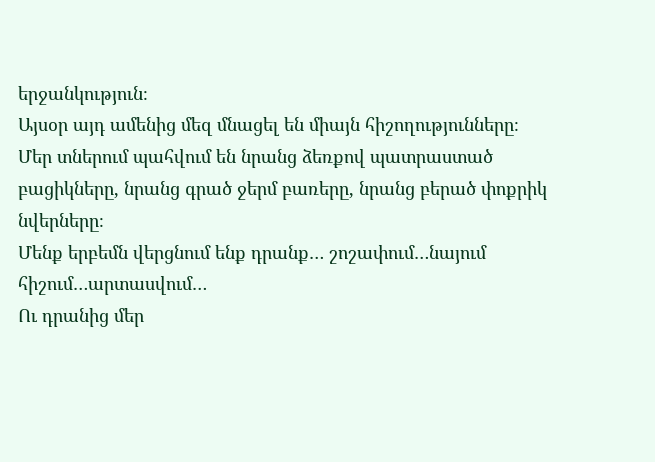երջանկություն։
Այսօր այդ ամենից մեզ մնացել են միայն հիշողությունները։
Մեր տներում պահվում են նրանց ձեռքով պատրաստած բացիկները, նրանց գրած ջերմ բառերը, նրանց բերած փոքրիկ նվերները։
Մենք երբեմն վերցնում ենք դրանք… շոշափում…նայում հիշում…արտասվում…
Ու դրանից մեր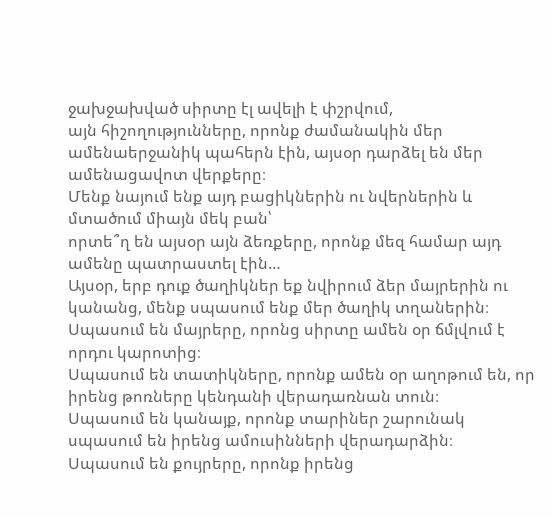ջախջախված սիրտը էլ ավելի է փշրվում,
այն հիշողությունները, որոնք ժամանակին մեր ամենաերջանիկ պահերն էին, այսօր դարձել են մեր ամենացավոտ վերքերը։
Մենք նայում ենք այդ բացիկներին ու նվերներին և մտածում միայն մեկ բան՝
որտե՞ղ են այսօր այն ձեռքերը, որոնք մեզ համար այդ ամենը պատրաստել էին…
Այսօր, երբ դուք ծաղիկներ եք նվիրում ձեր մայրերին ու կանանց, մենք սպասում ենք մեր ծաղիկ տղաներին։
Սպասում են մայրերը, որոնց սիրտը ամեն օր ճմլվում է որդու կարոտից։
Սպասում են տատիկները, որոնք ամեն օր աղոթում են, որ իրենց թոռները կենդանի վերադառնան տուն։
Սպասում են կանայք, որոնք տարիներ շարունակ սպասում են իրենց ամուսինների վերադարձին։
Սպասում են քույրերը, որոնք իրենց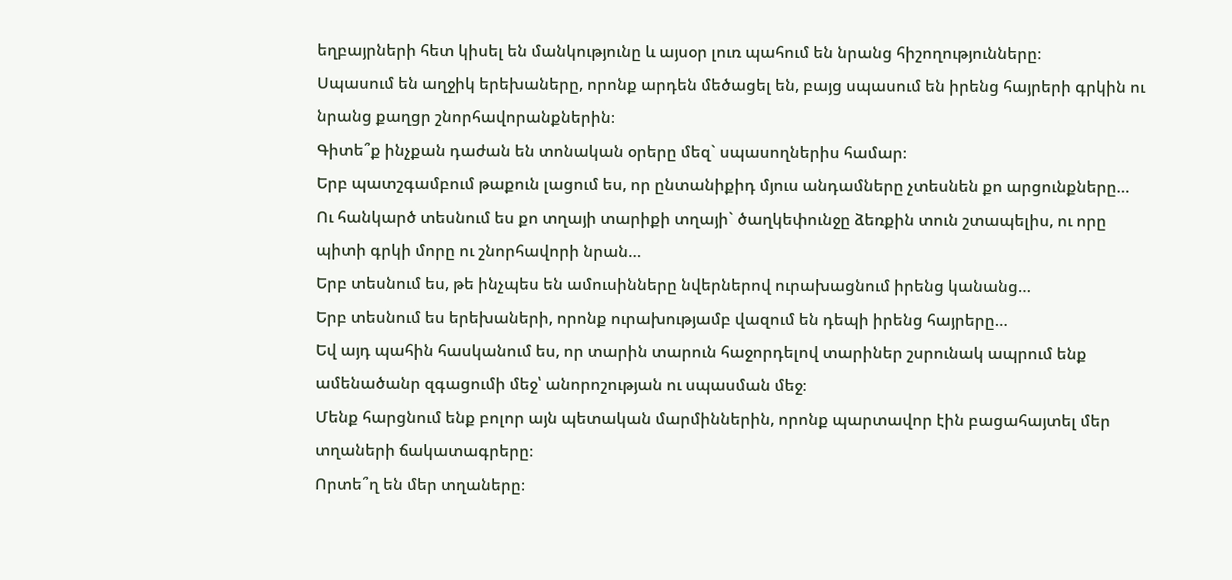եղբայրների հետ կիսել են մանկությունը և այսօր լուռ պահում են նրանց հիշողությունները։
Սպասում են աղջիկ երեխաները, որոնք արդեն մեծացել են, բայց սպասում են իրենց հայրերի գրկին ու նրանց քաղցր շնորհավորանքներին։
Գիտե՞ք ինչքան դաժան են տոնական օրերը մեզ` սպասողներիս համար։
Երբ պատշգամբում թաքուն լացում ես, որ ընտանիքիդ մյուս անդամները չտեսնեն քո արցունքները… Ու հանկարծ տեսնում ես քո տղայի տարիքի տղայի` ծաղկեփունջը ձեռքին տուն շտապելիս, ու որը պիտի գրկի մորը ու շնորհավորի նրան…
Երբ տեսնում ես, թե ինչպես են ամուսինները նվերներով ուրախացնում իրենց կանանց…
Երբ տեսնում ես երեխաների, որոնք ուրախությամբ վազում են դեպի իրենց հայրերը…
Եվ այդ պահին հասկանում ես, որ տարին տարուն հաջորդելով տարիներ շսրունակ ապրում ենք ամենածանր զգացումի մեջ՝ անորոշության ու սպասման մեջ։
Մենք հարցնում ենք բոլոր այն պետական մարմիններին, որոնք պարտավոր էին բացահայտել մեր տղաների ճակատագրերը։
Որտե՞ղ են մեր տղաները։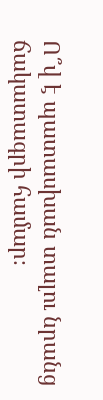Ո՞վ է պատասխան տալու նրանց ճակատագրի համար։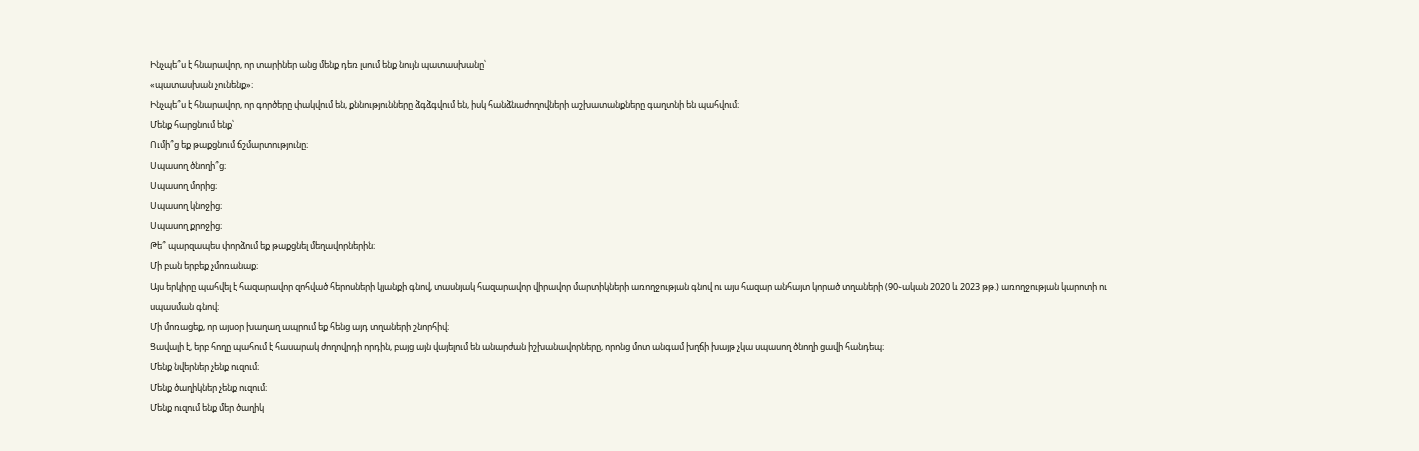Ինչպե՞ս է հնարավոր, որ տարիներ անց մենք դեռ լսում ենք նույն պատասխանը՝
«պատասխան չունենք»։
Ինչպե՞ս է հնարավոր, որ գործերը փակվում են, քննությունները ձգձգվում են, իսկ հանձնաժողովների աշխատանքները գաղտնի են պահվում։
Մենք հարցնում ենք՝
Ումի՞ց եք թաքցնում ճշմարտությունը։
Սպասող ծնողի՞ց։
Սպասող մորից։
Սպասող կնոջից։
Սպասող քրոջից։
Թե՞ պարզապես փորձում եք թաքցնել մեղավորներին։
Մի բան երբեք չմոռանաք։
Այս երկիրը պահվել է հազարավոր զոհված հերոսների կյանքի գնով, տասնյակ հազարավոր վիրավոր մարտիկների առողջության գնով ու այս հազար անհայտ կորած տղաների (90֊ական 2020 և 2023 թթ.) առողջության կարոտի ու սպասման գնով։
Մի մոռացեք, որ այսօր խաղաղ ապրում եք հենց այդ տղաների շնորհիվ։
Ցավալի է, երբ հողը պահում է հասարակ ժողովրդի որդին, բայց այն վայելում են անարժան իշխանավորները, որոնց մոտ անգամ խղճի խայթ չկա սպասող ծնողի ցավի հանդեպ։
Մենք նվերներ չենք ուզում։
Մենք ծաղիկներ չենք ուզում։
Մենք ուզում ենք մեր ծաղիկ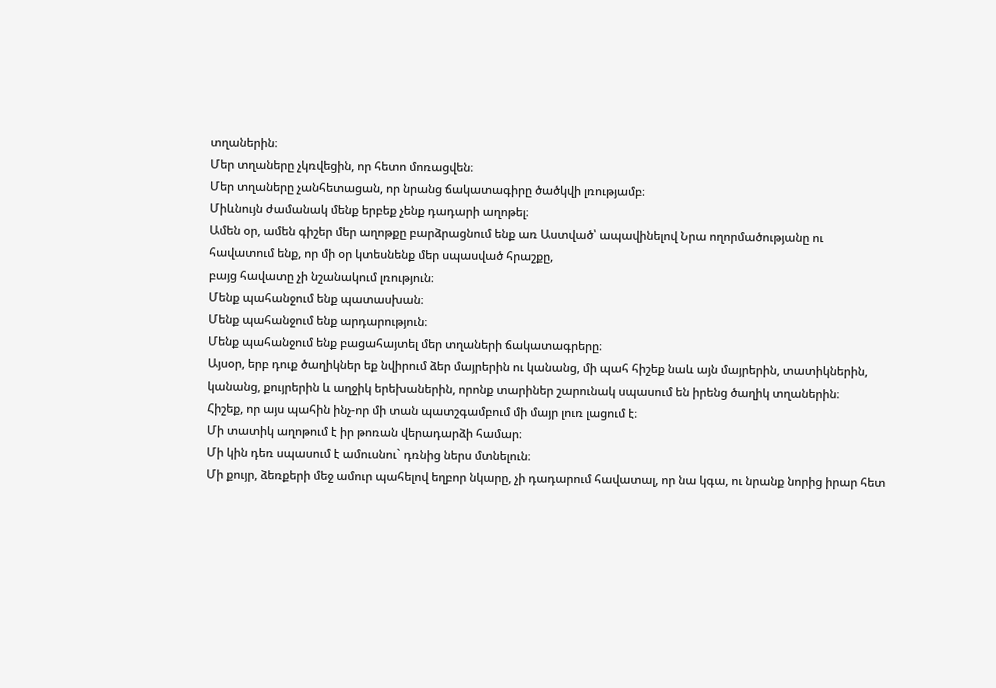տղաներին։
Մեր տղաները չկռվեցին, որ հետո մոռացվեն։
Մեր տղաները չանհետացան, որ նրանց ճակատագիրը ծածկվի լռությամբ։
Միևնույն ժամանակ մենք երբեք չենք դադարի աղոթել։
Ամեն օր, ամեն գիշեր մեր աղոթքը բարձրացնում ենք առ Աստված՝ ապավինելով Նրա ողորմածությանը ու
հավատում ենք, որ մի օր կտեսնենք մեր սպասված հրաշքը,
բայց հավատը չի նշանակում լռություն։
Մենք պահանջում ենք պատասխան։
Մենք պահանջում ենք արդարություն։
Մենք պահանջում ենք բացահայտել մեր տղաների ճակատագրերը։
Այսօր, երբ դուք ծաղիկներ եք նվիրում ձեր մայրերին ու կանանց, մի պահ հիշեք նաև այն մայրերին, տատիկներին, կանանց, քույրերին և աղջիկ երեխաներին, որոնք տարիներ շարունակ սպասում են իրենց ծաղիկ տղաներին։
Հիշեք, որ այս պահին ինչ-որ մի տան պատշգամբում մի մայր լուռ լացում է։
Մի տատիկ աղոթում է իր թոռան վերադարձի համար։
Մի կին դեռ սպասում է ամուսնու` դռնից ներս մտնելուն։
Մի քույր, ձեռքերի մեջ ամուր պահելով եղբոր նկարը, չի դադարում հավատալ, որ նա կգա, ու նրանք նորից իրար հետ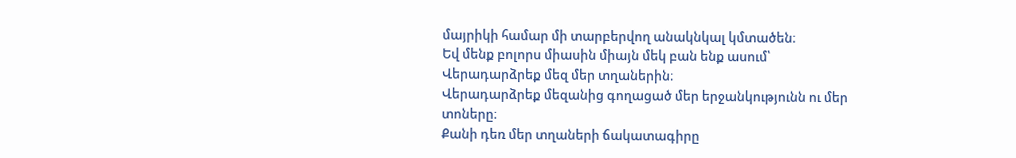մայրիկի համար մի տարբերվող անակնկալ կմտածեն։
Եվ մենք բոլորս միասին միայն մեկ բան ենք ասում՝
Վերադարձրեք մեզ մեր տղաներին։
Վերադարձրեք մեզանից գողացած մեր երջանկությունն ու մեր տոները։
Քանի դեռ մեր տղաների ճակատագիրը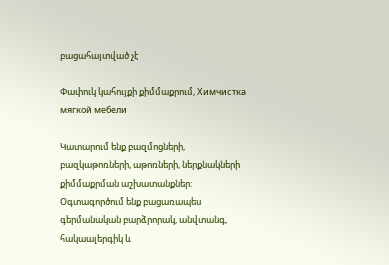բացահայտված չէ

Փափուկ կահույքի քիմմաքրում, Химчистка мягкой мебели

Կատարում ենք բազմոցների, բազկաթոռների, աթոռների, ներքնակների քիմմաքրման աշխատանքներ:
Օգտագործում ենք բացառապես գերմանական բարձրորակ, անվտանգ, հակաալերգիկ և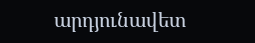արդյունավետ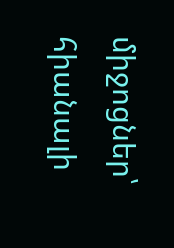միջոցներ՝ հիանալի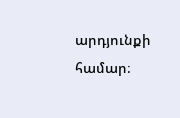արդյունքի համար։